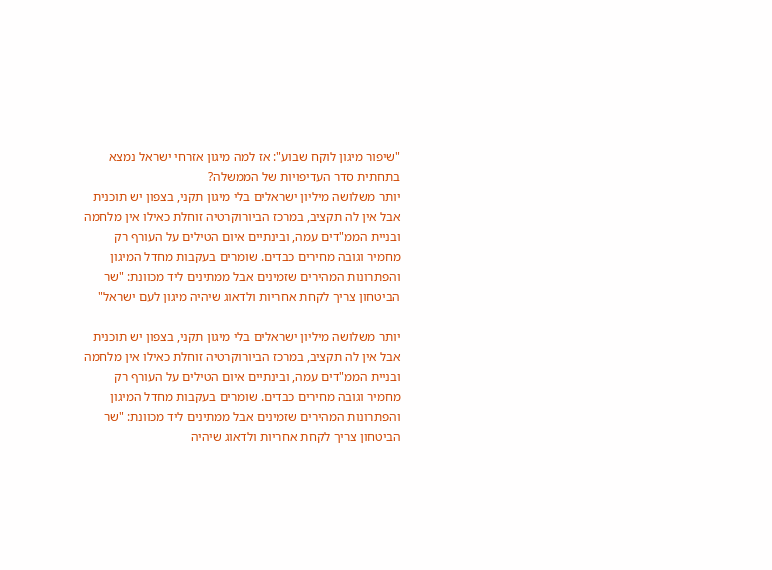"שיפור מיגון לוקח שבוע": אז למה מיגון אזרחי ישראל נמצא בתחתית סדר העדיפויות של הממשלה?
יותר משלושה מיליון ישראלים בלי מיגון תקני, בצפון יש תוכנית אבל אין לה תקציב, במרכז הביורוקרטיה זוחלת כאילו אין מלחמה ובניית הממ"דים עמה, ובינתיים איום הטילים על העורף רק מחמיר וגובה מחירים כבדים. שומרים בעקבות מחדל המיגון והפתרונות המהירים שזמינים אבל ממתינים ליד מכוונת: "שר הביטחון צריך לקחת אחריות ולדאוג שיהיה מיגון לעם ישראל"

יותר משלושה מיליון ישראלים בלי מיגון תקני, בצפון יש תוכנית אבל אין לה תקציב, במרכז הביורוקרטיה זוחלת כאילו אין מלחמה ובניית הממ"דים עמה, ובינתיים איום הטילים על העורף רק מחמיר וגובה מחירים כבדים. שומרים בעקבות מחדל המיגון והפתרונות המהירים שזמינים אבל ממתינים ליד מכוונת: "שר הביטחון צריך לקחת אחריות ולדאוג שיהיה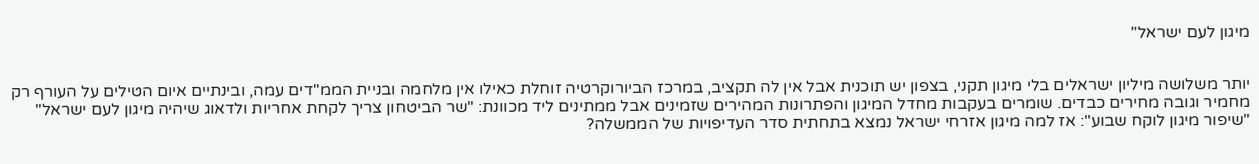מיגון לעם ישראל"


יותר משלושה מיליון ישראלים בלי מיגון תקני, בצפון יש תוכנית אבל אין לה תקציב, במרכז הביורוקרטיה זוחלת כאילו אין מלחמה ובניית הממ"דים עמה, ובינתיים איום הטילים על העורף רק מחמיר וגובה מחירים כבדים. שומרים בעקבות מחדל המיגון והפתרונות המהירים שזמינים אבל ממתינים ליד מכוונת: "שר הביטחון צריך לקחת אחריות ולדאוג שיהיה מיגון לעם ישראל"
"שיפור מיגון לוקח שבוע": אז למה מיגון אזרחי ישראל נמצא בתחתית סדר העדיפויות של הממשלה?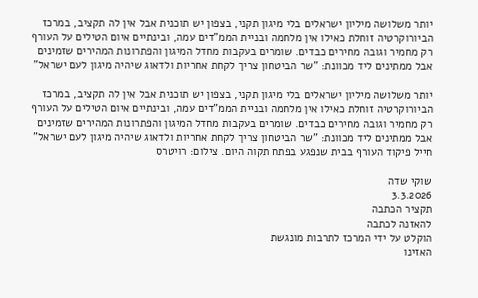יותר משלושה מיליון ישראלים בלי מיגון תקני, בצפון יש תוכנית אבל אין לה תקציב, במרכז הביורוקרטיה זוחלת כאילו אין מלחמה ובניית הממ"דים עמה, ובינתיים איום הטילים על העורף רק מחמיר וגובה מחירים כבדים. שומרים בעקבות מחדל המיגון והפתרונות המהירים שזמינים אבל ממתינים ליד מכוונת: "שר הביטחון צריך לקחת אחריות ולדאוג שיהיה מיגון לעם ישראל"

יותר משלושה מיליון ישראלים בלי מיגון תקני, בצפון יש תוכנית אבל אין לה תקציב, במרכז הביורוקרטיה זוחלת כאילו אין מלחמה ובניית הממ"דים עמה, ובינתיים איום הטילים על העורף רק מחמיר וגובה מחירים כבדים. שומרים בעקבות מחדל המיגון והפתרונות המהירים שזמינים אבל ממתינים ליד מכוונת: "שר הביטחון צריך לקחת אחריות ולדאוג שיהיה מיגון לעם ישראל"
חייל פיקוד העורף בבית שנפגע בפתח תקוה היום. צילום: רויטרס

שוקי שדה
3.3.2026
תקציר הכתבה
להאזנה לכתבה
הוקלט על ידי המרכז לתרבות מונגשת
האזינו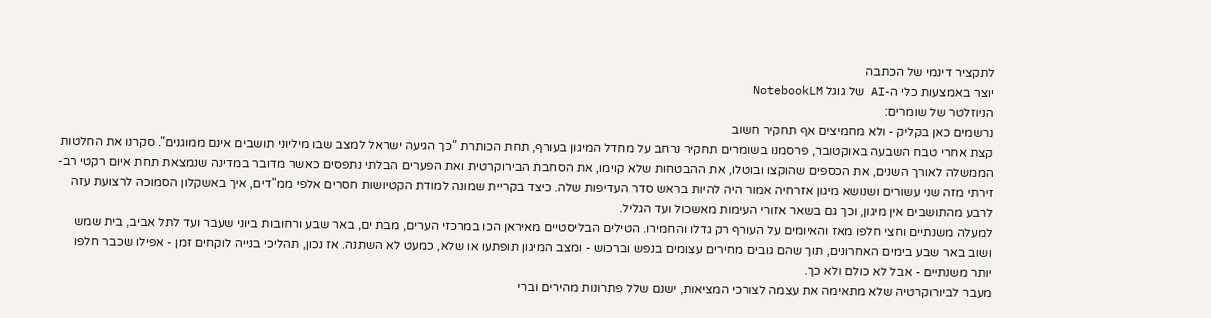לתקציר דינמי של הכתבה
יוצר באמצעות כלי ה-AI של גוגל NotebookLM
הניוזלטר של שומרים:
נרשמים כאן בקליק - ולא מחמיצים אף תחקיר חשוב
קצת אחרי טבח השבעה באוקטובר, פרסמנו בשומרים תחקיר נרחב על מחדל המיגון בעורף, תחת הכותרת "כך הגיעה ישראל למצב שבו מיליוני תושבים אינם ממוגנים". סקרנו את החלטות הממשלה לאורך השנים, את הכספים שהוקצו ובוטלו, את ההבטחות שלא קוימו, את הסחבת הבירוקרטית ואת הפערים הבלתי נתפסים כאשר מדובר במדינה שנמצאת תחת איום רקטי רב-זירתי מזה שני עשורים ושנושא מיגון אזרחיה אמור היה להיות בראש סדר העדיפות שלה. כיצד בקריית שמונה למודת הקטיושות חסרים אלפי ממ"דים, איך באשקלון הסמוכה לרצועת עזה לרבע מהתושבים אין מיגון, וכך גם בשאר אזורי העימות מאשכול ועד הגליל.
למעלה משנתיים וחצי חלפו מאז והאיומים על העורף רק גדלו והחמירו. הטילים הבליסטיים מאיראן הכו במרכזי הערים, מבת ים, באר שבע ורחובות ביוני שעבר ועד לתל אביב, בית שמש ושוב באר שבע בימים האחרונים, תוך שהם גובים מחירים עצומים בנפש וברכוש - ומצב המיגון תופתעו או שלא, כמעט לא השתנה. אז נכון, תהליכי בנייה לוקחים זמן - אפילו שכבר חלפו יותר משנתיים - אבל לא כולם ולא כך.
מעבר לביורוקרטיה שלא מתאימה את עצמה לצורכי המציאות, ישנם שלל פתרונות מהירים וברי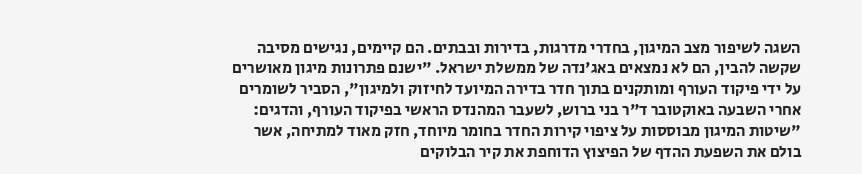השגה לשיפור מצב המיגון, בחדרי מדרגות, בדירות ובבתים. הם קיימים, נגישים מסיבה שקשה להבין, הם לא נמצאים באג'נדה של ממשלת ישראל. "ישנם פתרונות מיגון מאושרים על ידי פיקוד העורף ומותקנים בתוך חדר בדירה המיועד לחיזוק ולמיגון", הסביר לשומרים אחרי השבעה באוקטובר ד"ר בני ברוש, לשעבר המהנדס הראשי בפיקוד העורף, והדגים: "שיטות המיגון מבוססות על ציפוי קירות החדר בחומר מיוחד, חזק מאוד למתיחה, אשר בולם את השפעת ההדף של הפיצוץ הדוחפת את קיר הבלוקים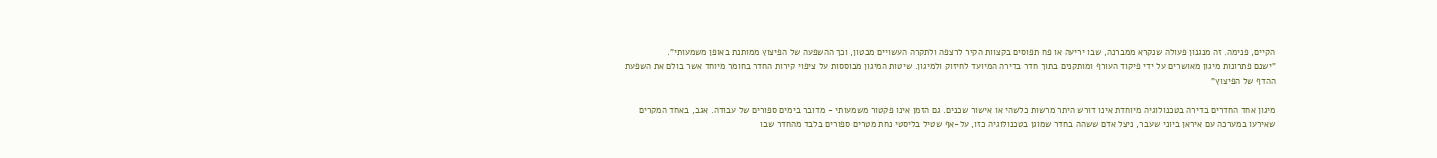הקיים, פנימה. זה מנגנון פעולה שנקרא ממברנה, שבו יריעה או פח תפוסים בקצוות הקיר לרצפה ולתקרה העשויים מבטון, וכך ההשפעה של הפיצוץ ממותנת באופן משמעותי".
"ישנם פתרונות מיגון מאושרים על ידי פיקוד העורף ומותקנים בתוך חדר בדירה המיועד לחיזוק ולמיגון. שיטות המיגון מבוססות על ציפוי קירות החדר בחומר מיוחד אשר בולם את השפעת ההדף של הפיצוץ"

מיגון אחד החדרים בדירה בטכנולוגיה מיוחדת אינו דורש היתר מרשות כלשהי או אישור שכנים. גם הזמן אינו פקטור משמעותי - מדובר בימים ספורים של עבודה. אגב, באחד המקרים שאירעו במערכה עם איראן ביוני שעבר, ניצל אדם ששהה בחדר שמוגן בטכנולוגיה כזו, על-אף שטיל בליסטי נחת מטרים ספורים בלבד מהחדר שבו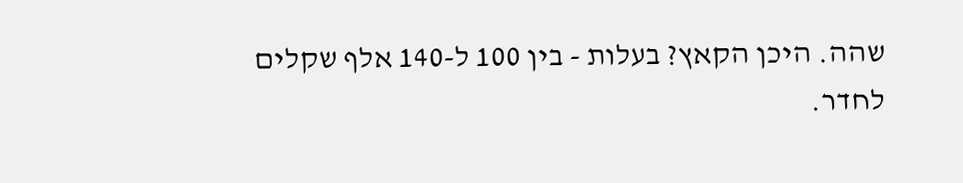שהה. היכן הקאץ? בעלות - בין 100 ל-140 אלף שקלים לחדר.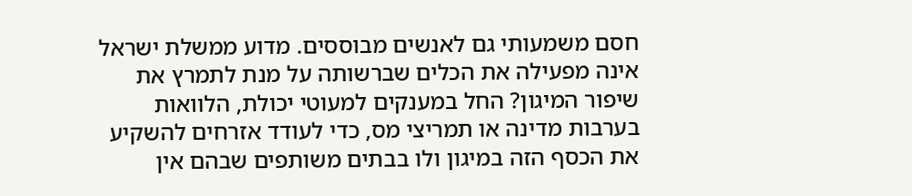חסם משמעותי גם לאנשים מבוססים. מדוע ממשלת ישראל אינה מפעילה את הכלים שברשותה על מנת לתמרץ את שיפור המיגון? החל במענקים למעוטי יכולת, הלוואות בערבות מדינה או תמריצי מס, כדי לעודד אזרחים להשקיע את הכסף הזה במיגון ולו בבתים משותפים שבהם אין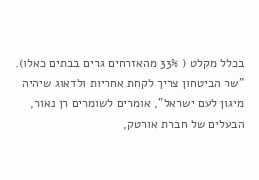בכלל מקלט ( 33% מהאזרחים גרים בבתים כאלו).
"שר הביטחון צריך לקחת אחריות ולדאוג שיהיה מיגון לעם ישראל", אומרים לשומרים רן נאור, הבעלים של חברת אורטק,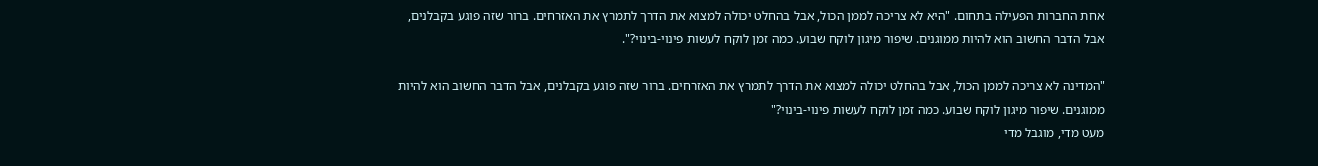אחת החברות הפעילה בתחום. "היא לא צריכה לממן הכול, אבל בהחלט יכולה למצוא את הדרך לתמרץ את האזרחים. ברור שזה פוגע בקבלנים, אבל הדבר החשוב הוא להיות ממוגנים. שיפור מיגון לוקח שבוע. כמה זמן לוקח לעשות פינוי-בינוי?".

"המדינה לא צריכה לממן הכול, אבל בהחלט יכולה למצוא את הדרך לתמרץ את האזרחים. ברור שזה פוגע בקבלנים, אבל הדבר החשוב הוא להיות ממוגנים. שיפור מיגון לוקח שבוע. כמה זמן לוקח לעשות פינוי-בינוי?"
מעט מדי, מוגבל מדי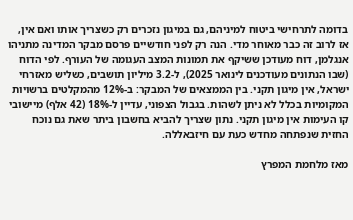בדומה לתרחישי ביטוח למיניהם, גם במיגון נזכרים רק כשצריך אותו ואם אין, אז לרוב זה כבר מאוחר מדי. הנה רק לפני חודשיים פרסם מבקר המדינה מתניהו אנגלמן, דוח מעודכן ששיקף את תמונות המצב העגומה של העורף. לפי הדוח (שבו הנתונים מעודכנים לינואר 2025), ל-3.2 מיליון תושבים, כשליש מאזרחי ישראל, אין מיגון תקני. בין הממצאים של המבקר: ב-12% מהמקלטים ברשויות המקומיות בכלל לא ניתן לשהות. בגבול הצפוני, עדיין ל-18% (42 אלף) מיישובי קו העימות אין מיגון תקני. נתון שצריך להביא בחשבון ביתר שאת גם נוכח החזית שנפתחה מחדש כעת עם חיזבאללה.

מאז מלחמת המפרץ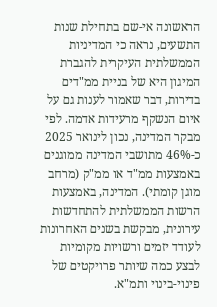הראשונה אי-שם בתחילת שנות התשעים, נראה כי המדיניות הממשלתית העיקרית להגברת המיגון היא של בניית ממ"דים בדירות, דבר שאמור לענות גם על איום הנשקף מרעידות אדמה. לפי מבקר המדינה, נכון לינואר 2025 כ-46% מתושבי המדינה ממוגנים באמצעות ממ"ד או ממ"ק (מרחב מוגן קומתי). המדינה, באמצעות הרשות הממשלתית להתחדשות עירונית, מבקשת בשנים האחרונות לעודד יזמים ורשויות מקומיות לבצע כמה שיותר פרויקטים של פינוי-בינוי ותמ"א.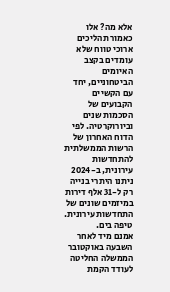אלא מה? אלו כאמור תהליכים ארוכי טווח שלא עומדים בקצב האיומים הביטחוניים, יחד עם הקשיים הקבועים של הסכמות שנים וביורוקרטיה. לפי הדוח האחרון של הרשות הממשלתית להתחדשות עירונית, ב-2024 ניתנו היתרי בנייה רק ל-31 אלף דירות במיזמים שונים של התחדשות עירונית. טיפה בים.
אמנם מיד לאחר השבעה באוקטובר הממשלה החליטה לעודד הקמת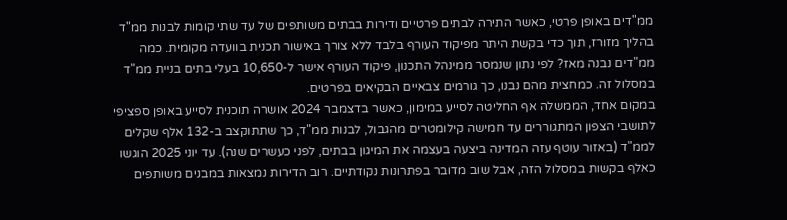ממ"דים באופן פרטי, כאשר התירה לבתים פרטיים ודירות בבתים משותפים של עד שתי קומות לבנות ממ"ד בהליך מזורז, תוך כדי בקשת היתר מפיקוד העורף בלבד ללא צורך באישור תכנית בוועדה מקומית. כמה ממ"דים נבנה מאז? לפי נתון שנמסר ממינהל התכנון, פיקוד העורף אישר ל-10,650 בעלי בתים בניית ממ"ד במסלול זה. כמחצית מהם נבנו, כך גורמים צבאיים הבקיאים בפרטים.
במקום אחד, הממשלה אף החליטה לסייע במימון, כאשר בדצמבר 2024 אושרה תוכנית לסייע באופן ספציפי לתושבי הצפון המתגוררים עד חמישה קילומטרים מהגבול, לבנות ממ"ד, כך שתתוקצב ב-132 אלף שקלים לממ"ד (באזור עוטף עזה המדינה ביצעה בעצמה את המיגון בבתים, לפני כעשרים שנה). עד יוני 2025 הוגשו כאלף בקשות במסלול הזה, אבל שוב מדובר בפתרונות נקודתיים. רוב הדירות נמצאות במבנים משותפים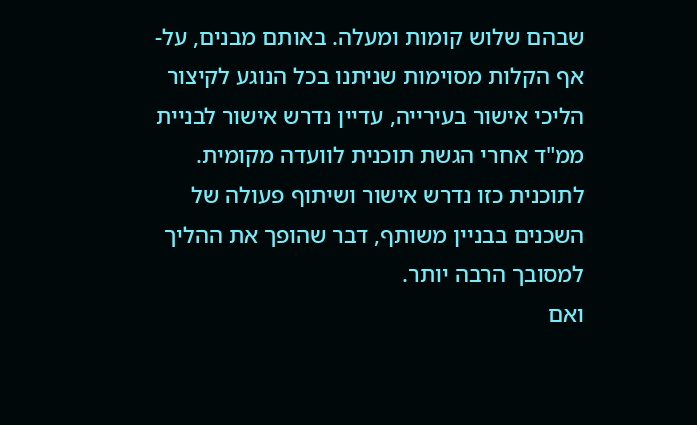שבהם שלוש קומות ומעלה. באותם מבנים, על-אף הקלות מסוימות שניתנו בכל הנוגע לקיצור הליכי אישור בעירייה, עדיין נדרש אישור לבניית ממ"ד אחרי הגשת תוכנית לוועדה מקומית. לתוכנית כזו נדרש אישור ושיתוף פעולה של השכנים בבניין משותף, דבר שהופך את ההליך למסובך הרבה יותר.
ואם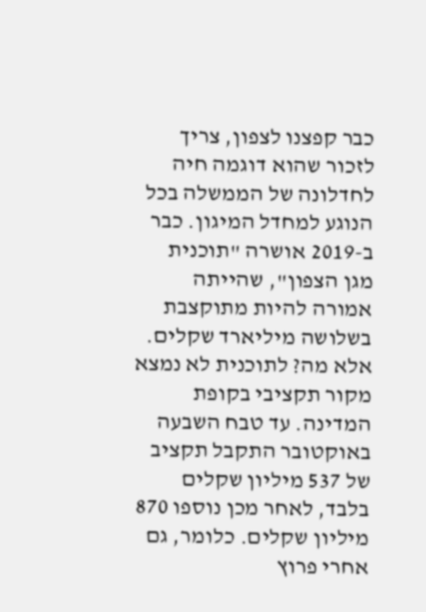כבר קפצנו לצפון, צריך לזכור שהוא דוגמה חיה לחדלונה של הממשלה בכל הנוגע למחדל המיגון. כבר ב-2019 אושרה "תוכנית מגן הצפון", שהייתה אמורה להיות מתוקצבת בשלושה מיליארד שקלים. אלא מה? לתוכנית לא נמצא מקור תקציבי בקופת המדינה. עד טבח השבעה באוקטובר התקבל תקציב של 537 מיליון שקלים בלבד, לאחר מכן נוספו 870 מיליון שקלים. כלומר, גם אחרי פרוץ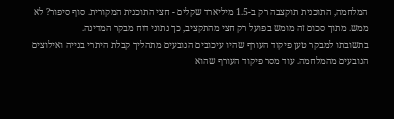המלחמה, התוכנית תוקצבה רק ב-1.5 מיליארד שקלים - חצי התוכנית המקורית. סוף סיפור? לא ממש. מתוך סכום זה מומש בפועל רק חצי מהתקציב, כך נתוני דוח מבקר המדינה.
בתשובתו למבקר טען פיקוד העורף שהיו עיכובים הנובעים מתהליך קבלת היתרי בנייה ואילוצים הנובעים מהמלחמה. עוד מסר פיקוד העורף שהוא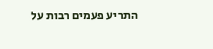התריע פעמים רבות על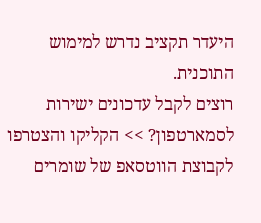היעדר תקציב נדרש למימוש התוכנית.
רוצים לקבל עדכונים ישירות לסמארטפון? >> הקליקו והצטרפו לקבוצת הווטסאפ של שומרים